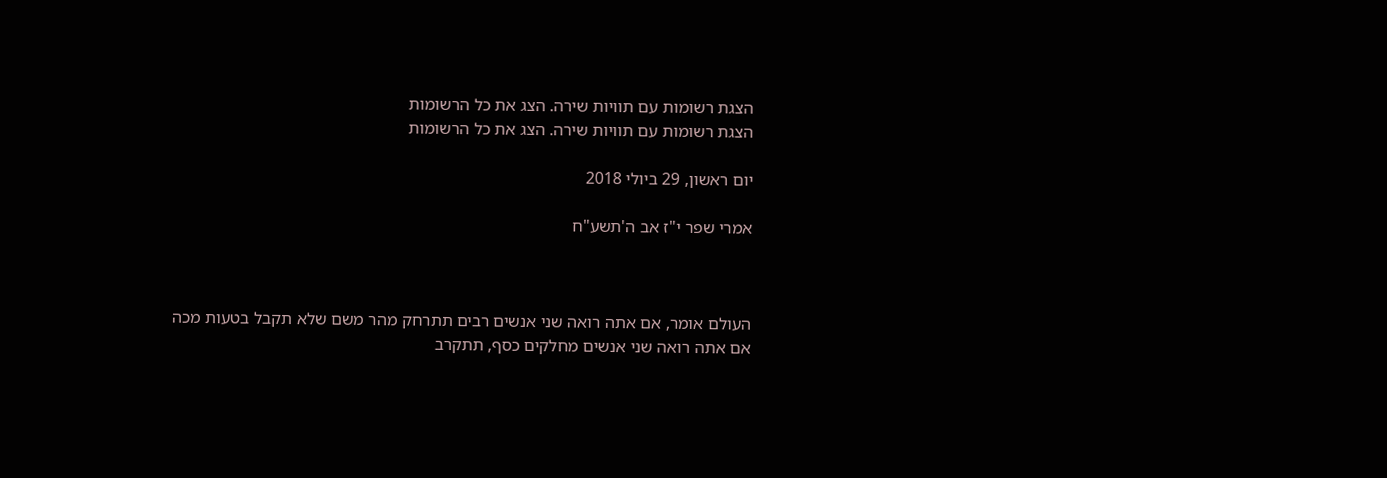הצגת רשומות עם תוויות שירה. הצג את כל הרשומות
הצגת רשומות עם תוויות שירה. הצג את כל הרשומות

יום ראשון, 29 ביולי 2018

אמרי שפר י"ז אב ה'תשע"ח



העולם אומר, אם אתה רואה שני אנשים רבים תתרחק מהר משם שלא תקבל בטעות מכה אם אתה רואה שני אנשים מחלקים כסף, תתקרב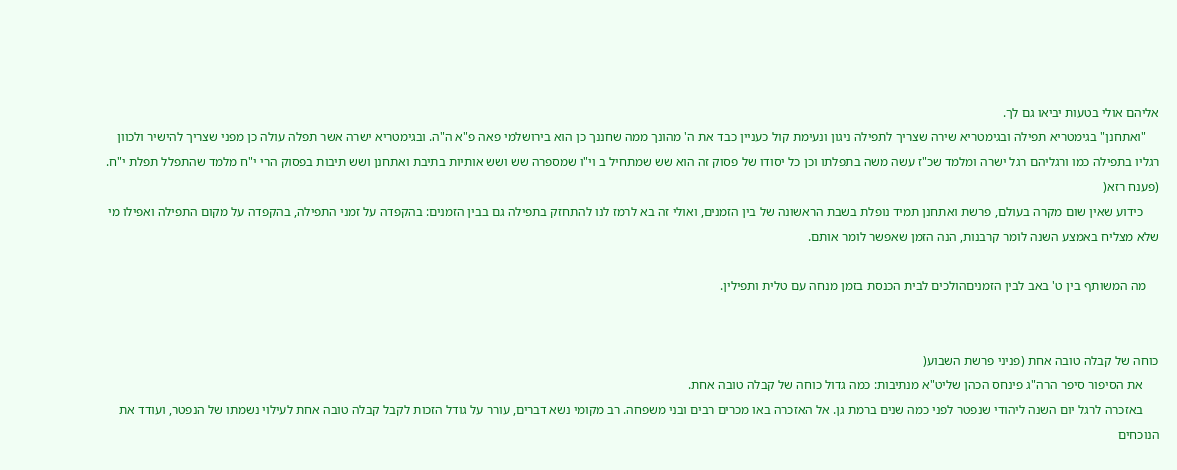אליהם אולי בטעות יביאו גם לך.
    "ואתחנן" בגימטריא תפילה ובגימטריא שירה שצריך לתפילה ניגון ונעימת קול כעניין כבד את ה' מהונך ממה שחננך כן הוא בירושלמי פאה פ"א ה"ה. ובגימטריא ישרה אשר תפלה עולה כן מפני שצריך להישיר ולכוון רגליו בתפילה כמו ורגליהם רגל ישרה ומלמד שכ"ז עשה משה בתפלתו וכן כל יסודו של פסוק זה הוא שש שמתחיל ב וי"ו שמספרה שש ושש אותיות בתיבת ואתחנן ושש תיבות בפסוק הרי י"ח מלמד שהתפלל תפלת י"ח. (פענח רזא(
     כידוע שאין שום מקרה בעולם, פרשת ואתחנן תמיד נופלת בשבת הראשונה של בין הזמנים, ואולי זה בא לרמז לנו להתחזק בתפילה גם בבין הזמנים: בהקפדה על זמני התפילה, בהקפדה על מקום התפילה ואפילו מי שלא מצליח באמצע השנה לומר קרבנות, הנה הזמן שאפשר לומר אותם.

    מה המשותף בין ט' באב לבין הזמניםהולכים לבית הכנסת בזמן מנחה עם טלית ותפילין.


כוחה של קבלה טובה אחת (פניני פרשת השבוע(
     את הסיפור סיפר הרה"ג פינחס הכהן שליט"א מנתיבות: כמה גדול כוחה של קבלה טובה אחת.
     באזכרה לרגל יום השנה ליהודי שנפטר לפני כמה שנים ברמת גן. אל האזכרה באו מכרים רבים ובני משפחה. רב מקומי נשא דברים, עורר על גודל הזכות לקבל קבלה טובה אחת לעילוי נשמתו של הנפטר, ועודד את הנוכחים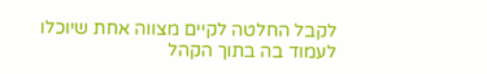לקבל החלטה לקיים מצווה אחת שיוכלו לעמוד בה בתוך הקהל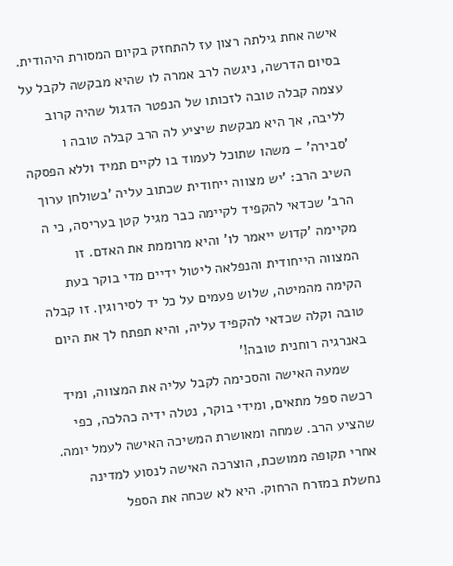אישה אחת גילתה רצון עז להתחזק בקיום המסורת היהודית. בסיום הדרשה, ניגשה לרב אמרה לו שהיא מבקשה לקבל על עצמה קבלה טובה לזכותו של הנפטר הדגול שהיה קרוב לליבה, אך היא מבקשת שיציע לה הרב קבלה טובה ו 'סבירה' – משהו שתוכל לעמוד בו לקיים תמיד וללא הפסקה השיב הרב: 'יש מצווה ייחודית שכתוב עליה 'בשולחן ערוך הרב' שכדאי להקפיד לקיימה כבר מגיל קטן בעריסה, כי ה מקיימה 'קדוש ייאמר לו' והיא מרוממת את האדם. זו המצווה הייחודית והנפלאה ליטול ידיים מדי בוקר בעת הקימה מהמיטה, שלוש פעמים על כל יד לסירוגין. זו קבלה טובה וקלה שכדאי להקפיד עליה, והיא תפתח לך את היום באנרגיה רוחנית טובה!'
     שמעה האישה והסכימה לקבל עליה את המצווה, ומיד רכשה ספל מתאים, ומידי בוקר, נטלה ידיה כהלכה, כפי שהציע הרב. שמחה ומאושרת המשיכה האישה לעמל יומה. אחרי תקופה ממושכת, הוצרכה האישה לנסוע למדינה נחשלת במזרח הרחוק. היא לא שכחה את הספל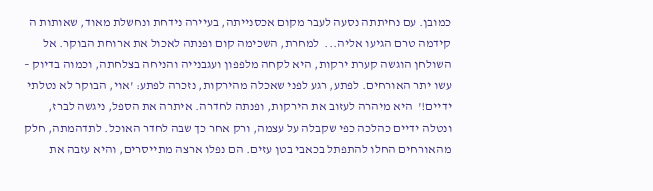כמובן. עם נחיתתה נסעה לעבר מקום אכסנייתה, בעיירה נידחת ונחשלת מאוד, שאותות ה קידמה טרם הגיעו אליה...  למחרת, השכימה קום ופנתה לאכול את ארוחת הבוקר. אל השולחן הוגשה קערת ירקות, היא לקחה מלפפון ועגבנייה והניחה בצלחתה, וכמוה בדיוק – עשו יתר האורחים. לפתע, רגע לפני שאכלה מהירקות, נזכרה לפתע: 'אוי, הבוקר לא נטלתי ידיים!'  היא מיהרה לעזוב את הירקות, ופנתה לחדרה. איתרה את הספל, ניגשה לברז, ונטלה ידיים כהלכה כפי שקבלה על עצמה, ורק אחר כך שבה לחדר האוכל. לתדהמתה, חלק מהאורחים החלו להתפתל בכאבי בטן עזים. הם נפלו ארצה מתייסרים, והיא עזבה את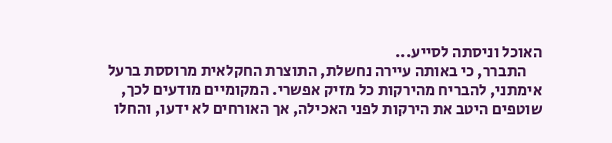האוכל וניסתה לסייע...
     התברר, כי באותה עיירה נחשלת, התוצרת החקלאית מרוססת ברעל אימתני, להבריח מהירקות כל מזיק אפשרי. המקומיים מודעים לכך, שוטפים היטב את הירקות לפני האכילה, אך האורחים לא ידעו, והחלו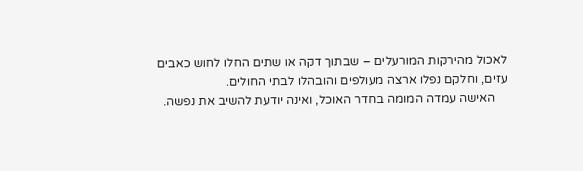לאכול מהירקות המורעלים – שבתוך דקה או שתים החלו לחוש כאבים עזים, וחלקם נפלו ארצה מעולפים והובהלו לבתי החולים.
    האישה עמדה המומה בחדר האוכל, ואינה יודעת להשיב את נפשה.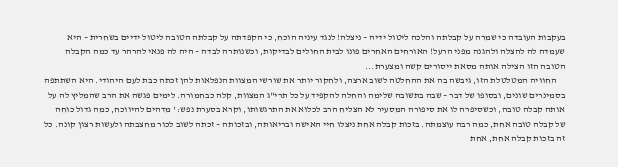בעקבות העובדה כי שמרה על קבלתה והלכה ליטול ידיה – ניצלה! לנגד עיניה הוכח, כי הקפדתה על קבלתה הטובה ליטול ידיים בשחרית – היא שעמדה לה להצלה ולהגנה מפני הרעל! האורחים האחרים פונו לבית החולים לבדיקות, וכשנותרה לבדה – היה לה פנאי להרהר עד כמה הקבלה הטובה הזו הצילה אותה מסאת ייסורים קשה ומצערת...
     החוויה המטלטלת הזו, גיבשה בה את ההחלטה לשוב ארצה, ולחקור יותר את שורשי המצוות הנפלאות להן זכתה כבת לעם היהודי. היא השתתפה בסמינרים שונים, ובסופו של דבר – שבה בתשובה שלימה והחלה להקפיד על כל תרי"ג המצוות, קלה כבחמורה. לימים פגשה את הרב שהמליץ לה על אותה קבלה טובה, וכשסיפרה לו את סיפורה המסעיר לא הצליח הרב לכלוא את התרגשותו, וקרא בסערת נפש: ' מדהים להיווכח, כמה גדול כוחה של קבלה טובה אחת, כמה רבה עוצמתה. בזכות קבלה אחת ניצלו חיי האישה ובריאותה, ובזכותה – זכתה לשוב לכור מחצבתה ולעשות רצון קונה. כל זה בזכות קבלה אחת, אחת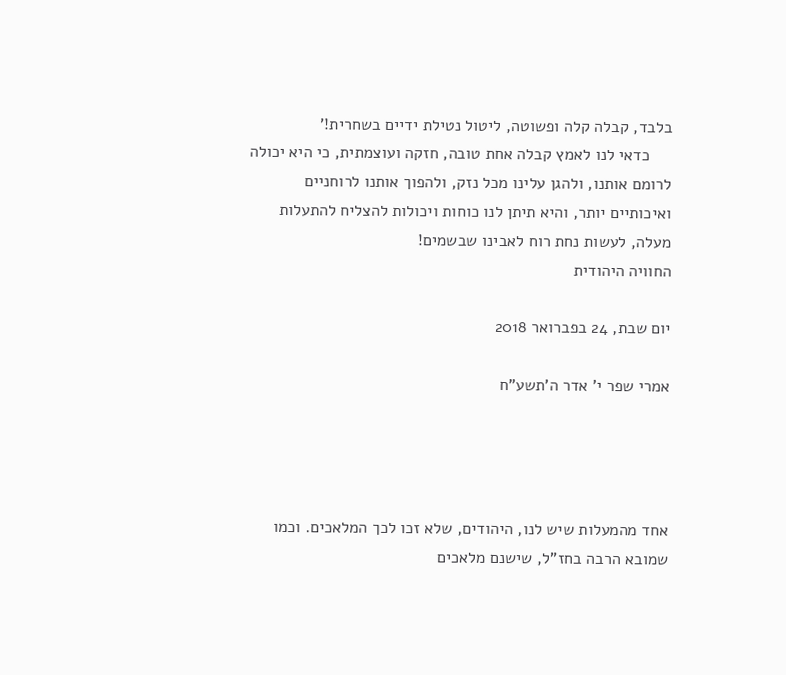בלבד, קבלה קלה ופשוטה, ליטול נטילת ידיים בשחרית!'
     כדאי לנו לאמץ קבלה אחת טובה, חזקה ועוצמתית, כי היא יכולה לרומם אותנו, ולהגן עלינו מכל נזק, ולהפוך אותנו לרוחניים ואיכותיים יותר, והיא תיתן לנו כוחות ויכולות להצליח להתעלות מעלה, לעשות נחת רוח לאבינו שבשמים!
החוויה היהודית

יום שבת, 24 בפברואר 2018

אמרי שפר י' אדר ה'תשע"ח




אחד מהמעלות שיש לנו, היהודים, שלא זכו לכך המלאכים. וכמו שמובא הרבה בחז"ל, שישנם מלאכים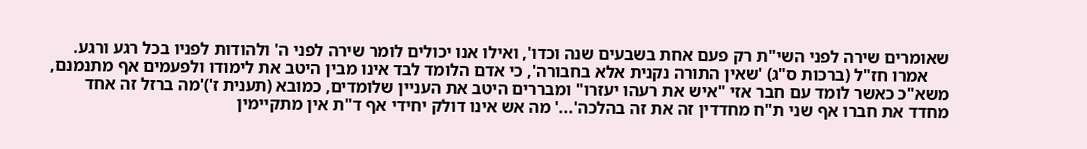שאומרים שירה לפני השי"ת רק פעם אחת בשבעים שנה וכדו', ואילו אנו יכולים לומר שירה לפני ה' ולהודות לפניו בכל רגע ורגע.
     אמרו חז"ל (ברכות ס"ג) 'שאין התורה נקנית אלא בחבורה', כי אדם הלומד לבד אינו מבין היטב את לימודו ולפעמים אף מתנמנם, משא"כ כאשר לומד עם חבר אזי "איש את רעהו יעזרו" ומבררים היטב את העניין שלומדים, כמובא (תענית ז')'מה ברזל זה אחד מחדד את חברו אף שני ת"ח מחדדין זה את זה בהלכה'...' מה אש אינו דולק יחידי אף ד"ת אין מתקיימין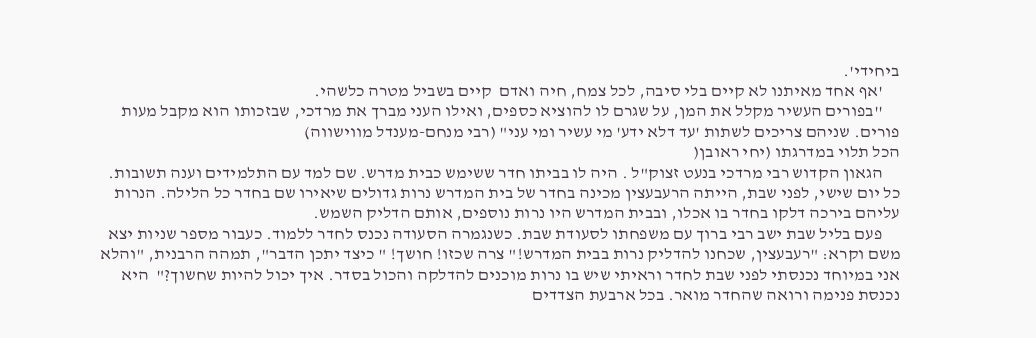ביחידי'.
     'אף אחד מאיתנו לא קיים בלי סיבה, לכל צמח, חיה ואדם  קיים בשביל מטרה כלשהי.
     ''בפורים העשיר מקלל את המן, על שגרם לו להוציא כספים, ואילו העני מברך את מרדכי, שבזכותו הוא מקבל מעות פורים. שניהם צריכים לשתות 'עד דלא ידע' מי עשיר ומי עני" (רבי מנחם-מענדל מווישווה)
הכל תלוי במדרגתו (יחי ראובן(
     הגאון הקדוש רבי מרדכי בנעט זצוק"ל . היה לו בביתו חדר ששימש כבית מדרש. שם למד עם התלמידים וענה תשובות.  כל יום שישי, לפני שבת, הייתה הרעבעצין מכינה בחדר של בית המדרש נרות גדולים שיאירו שם בחדר כל הלילה. הנרות עליהם בירכה דלקו בחדר בו אכלו, ובבית המדרש היו נרות נוספים, אותם הדליק השמש.
     פעם בליל שבת ישב רבי ברוך עם משפחתו לסעודת שבת. כשנגמרה הסעודה נכנס לחדר ללמוד. כעבור מספר שניות יצא משם וקרא: "רעבעצין, שכחנו להדליק נרות בבית המדרש!" צרה שכזו! חושך! " כיצד יתכן הדבר", תמהה הרבנית, "והלא אני במיוחד נכנסתי לפני שבת לחדר וראיתי שיש בו נרות מוכנים להדלקה והכול בסדר. איך יכול להיות שחשוך?"  היא נכנסת פנימה ורואה שהחדר מואר. בכל ארבעת הצדדים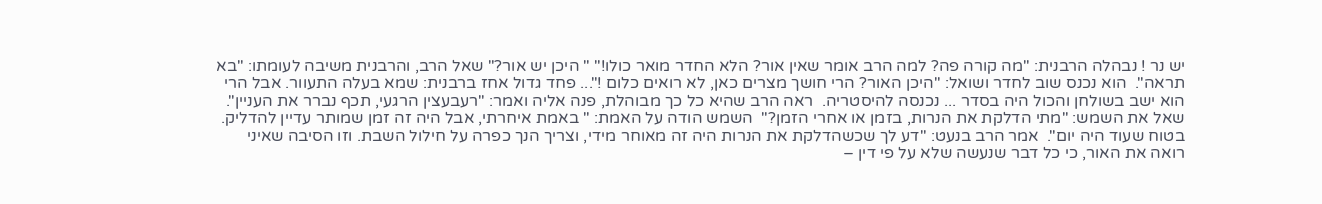יש נר ! נבהלה הרבנית: "מה קורה פה? למה הרב אומר שאין אור? הלא החדר מואר כולו!" " היכן יש אור?" שאל הרב, והרבנית משיבה לעומתו: "בא תראה".  הוא נכנס שוב לחדר ושואל: "היכן האור? הרי חושך מצרים כאן, לא רואים כלום !"... פחד גדול אחז ברבנית: שמא בעלה התעוור. אבל הרי הוא ישב בשולחן והכול היה בסדר ... נכנסה להיסטריה.  ראה הרב שהיא כל כך מבוהלת, פנה אליה ואמר: "רעבעצין הרגעי, תכף נברר את העניין".  שאל את השמש: "מתי הדלקת את הנרות, בזמן או אחרי הזמן?"  השמש הודה על האמת: " באמת איחרתי, אבל היה זה זמן שמותר עדיין להדליק. בטוח שעוד היה יום".  אמר הרב בנעט: "דע לך שכשהדלקת את הנרות היה זה מאוחר מידי, וצריך הנך כפרה על חילול השבת. וזו הסיבה שאיני רואה את האור, כי כל דבר שנעשה שלא על פי דין –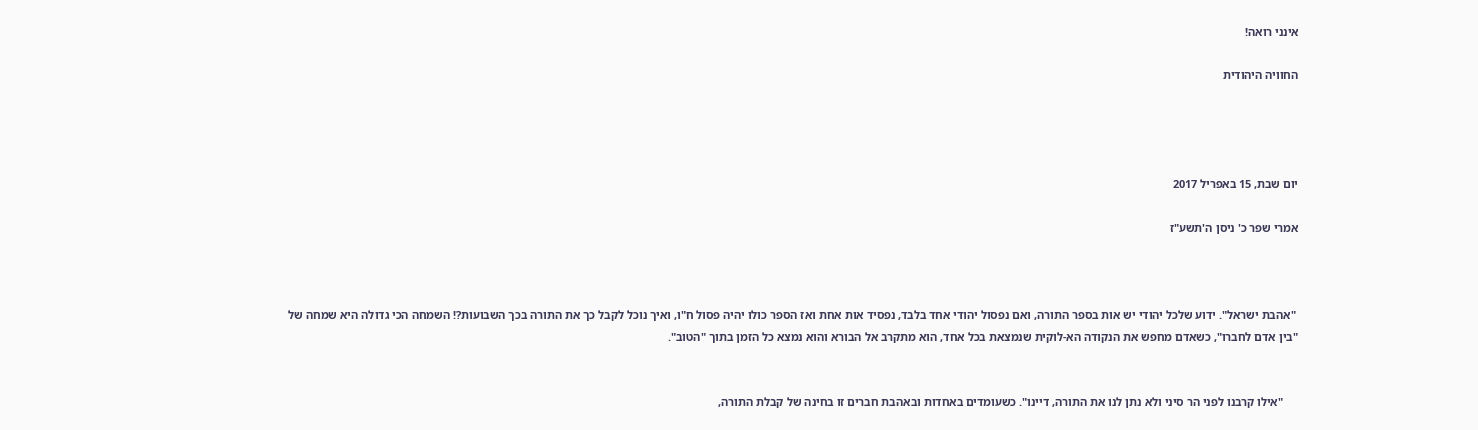אינני רואה!

החוויה היהודית




יום שבת, 15 באפריל 2017

אמרי שפר כ' ניסן ה'תשע"ז



 "אהבת ישראל". ידוע שלכל יהודי יש אות בספר התורה, ואם נפסול יהודי אחד בלבד, נפסיד אות אחת ואז הספר כולו יהיה פסול ח"ו, ואיך נוכל לקבל כך את התורה בכך השבועות?! השמחה הכי גדולה היא שמחה של "בין אדם לחברו", כשאדם מחפש את הנקודה הא-לוקית שנמצאת בכל אחד, הוא מתקרב אל הבורא והוא נמצא כל הזמן בתוך "הטוב".


     "אילו קרבנו לפני הר סיני ולא נתן לנו את התורה, דיינו". כשעומדים באחדות ובאהבת חברים זו בחינה של קבלת התורה,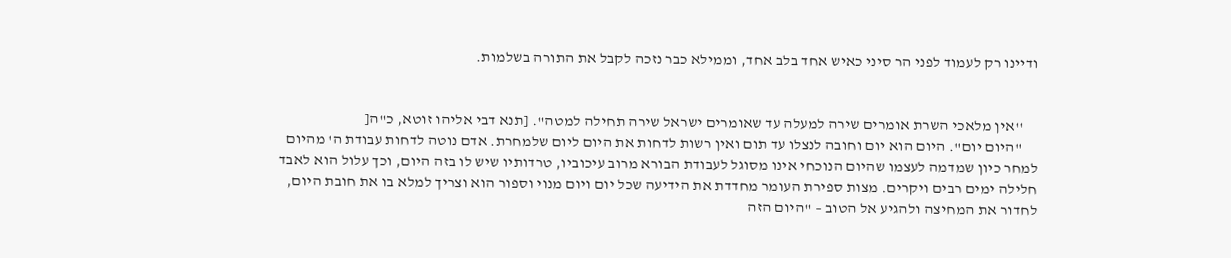ודיינו רק לעמוד לפני הר סיני כאיש אחד בלב אחד, וממילא כבר נזכה לקבל את התורה בשלמות.


     ''אין מלאכי השרת אומרים שירה למעלה עד שאומרים ישראל שירה תחילה למטה". [תנא דבי אליהו זוטא, כ"ה[
     "היום יום". היום הוא יום וחובה לנצלו עד תום ואין רשות לדחות את היום ליום שלמחרת. אדם נוטה לדחות עבודת ה' מהיום למחר כיון שמדמה לעצמו שהיום הנוכחי אינו מסוגל לעבודת הבורא מרוב עיכוביו, טרדותיו שיש לו בזה היום, וכך עלול הוא לאבד חלילה ימים רבים ויקרים. מצות ספירת העומר מחדדת את הידיעה שכל יום ויום מנוי וספור הוא וצריך למלא בו את חובת היום, לחדור את המחיצה ולהגיע אל הטוב – "היום הזה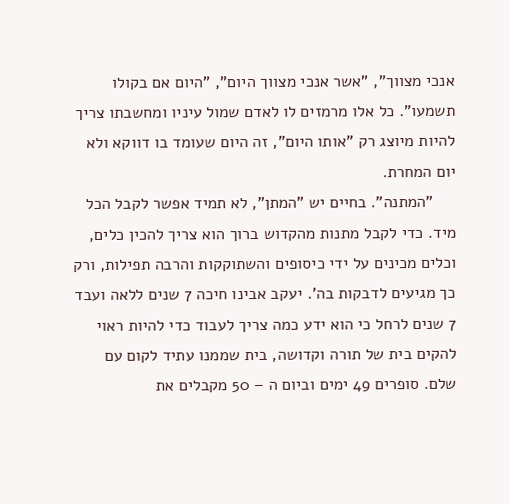אנכי מצווך", "אשר אנכי מצווך היום", "היום אם בקולו תשמעו". כל אלו מרמזים לו לאדם שמול עיניו ומחשבתו צריך להיות מיוצג רק "אותו היום", זה היום שעומד בו דווקא ולא יום המחרת.
     "המתנה". בחיים יש "המתן", לא תמיד אפשר לקבל הכל מיד. כדי לקבל מתנות מהקדוש ברוך הוא צריך להכין כלים, וכלים מכינים על ידי כיסופים והשתוקקות והרבה תפילות, ורק כך מגיעים לדבקות בה'. יעקב אבינו חיכה 7 שנים ללאה ועבד 7 שנים לרחל כי הוא ידע כמה צריך לעבוד כדי להיות ראוי להקים בית של תורה וקדושה, בית שממנו עתיד לקום עם שלם. סופרים 49 ימים וביום ה – 50 מקבלים את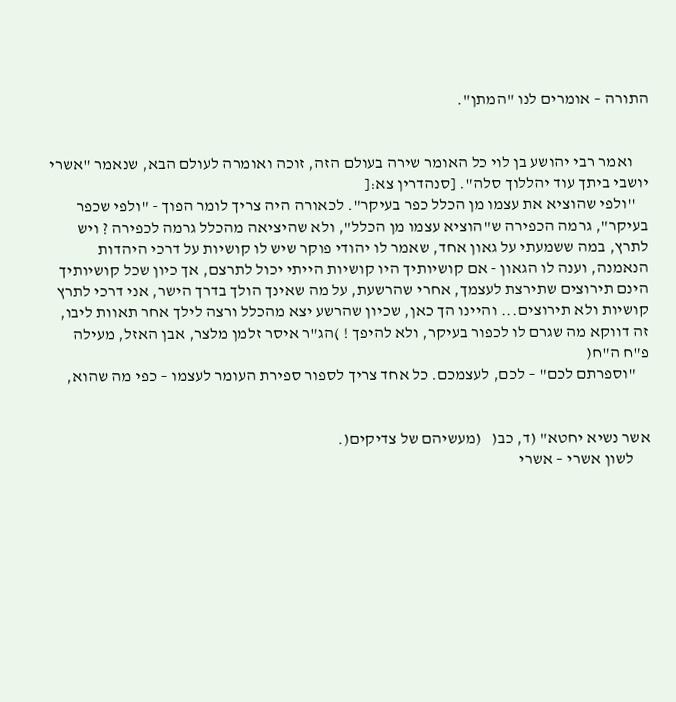התורה – אומרים לנו "המתן".


     ואמר רבי יהושע בן לוי כל האומר שירה בעולם הזה, זוכה ואומרה לעולם הבא, שנאמר "אשרי יושבי ביתך עוד יהללוך סלה". [סנהדרין צא:[
    ''ולפי שהוציא את עצמו מן הכלל כפר בעיקר". לכאורה היה צריך לומר הפוך - "ולפי שכפר בעיקר", גרמה הכפירה ש"הוציא עצמו מן הכלל", ולא שהיציאה מהכלל גרמה לכפירה ? ויש לתרץ, במה ששמעתי על גאון אחד, שאמר לו יהודי פוקר שיש לו קושיות על דרכי היהדות הנאמנה, וענה לו הגאון - אם קושיותיך היו קושיות הייתי יכול לתרצם, אך כיון שכל קושיותיך הינם תירוצים שתירצת לעצמך, אחרי שהרשעת, על מה שאינך הולך בדרך הישר, אני דרכי לתרץ קושיות ולא תירוצים... והיינו הך כאן, שכיון שהרשע יצא מהכלל ורצה לילך אחר תאוות ליבו, זה דווקא מה שגרם לו לכפור בעיקר, ולא להיפך ! )הג"ר איסר זלמן מלצר, אבן האזל, מעילה פ"ח ה"ח(
    "וספרתם לכם" – לכם, לעצמכם. כל אחד צריך לספור ספירת העומר לעצמו – כפי מה שהוא,


אשר נשיא יחטא" (ד, כב(   (מעשיהם של צדיקים(.
     לשון אשרי – אשרי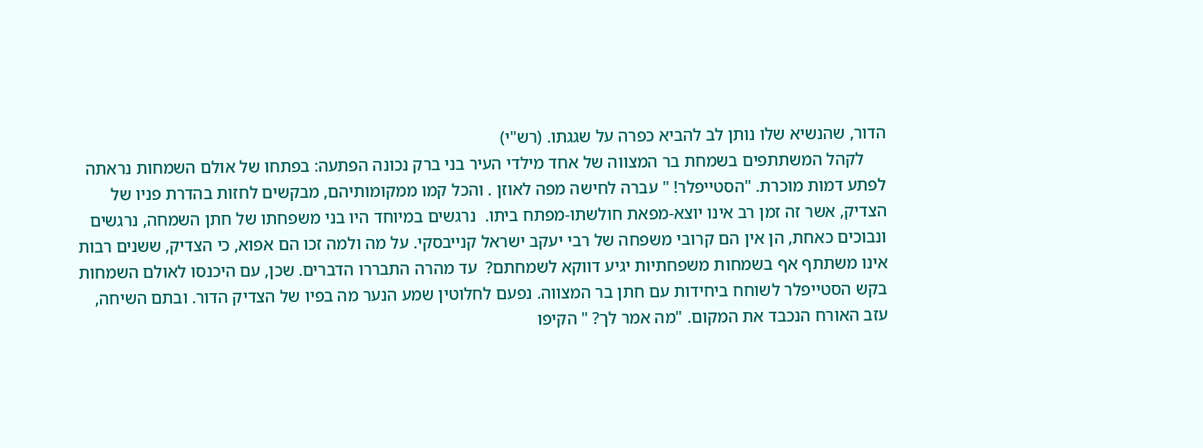הדור, שהנשיא שלו נותן לב להביא כפרה על שגגתו. (רש"י)
     לקהל המשתתפים בשמחת בר המצווה של אחד מילדי העיר בני ברק נכונה הפתעה: בפתחו של אולם השמחות נראתה לפתע דמות מוכרת. "הסטייפלר! " עברה לחישה מפה לאוזן . והכל קמו ממקומותיהם, מבקשים לחזות בהדרת פניו של הצדיק, אשר זה זמן רב אינו יוצא-מפאת חולשתו-מפתח ביתו.  נרגשים במיוחד היו בני משפחתו של חתן השמחה, נרגשים ונבוכים כאחת, הן אין הם קרובי משפחה של רבי יעקב ישראל קנייבסקי. על מה ולמה זכו הם אפוא, כי הצדיק, ששנים רבות אינו משתתף אף בשמחות משפחתיות יגיע דווקא לשמחתם?  עד מהרה התבררו הדברים. שכן, עם היכנסו לאולם השמחות בקש הסטייפלר לשוחח ביחידות עם חתן בר המצווה. נפעם לחלוטין שמע הנער מה בפיו של הצדיק הדור. ובתם השיחה,  עזב האורח הנכבד את המקום. "מה אמר לך? " הקיפו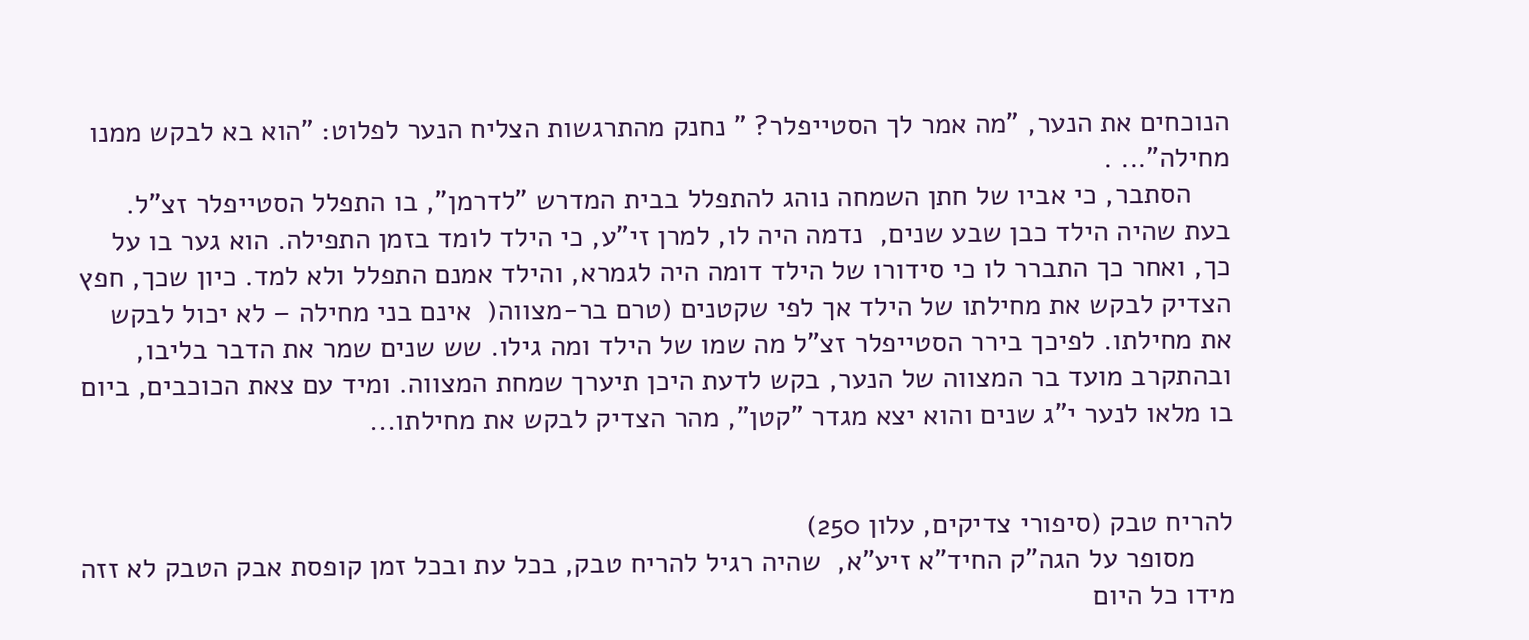הנוכחים את הנער, "מה אמר לך הסטייפלר? " נחנק מהתרגשות הצליח הנער לפלוט: "הוא בא לבקש ממנו מחילה"... .
     הסתבר, כי אביו של חתן השמחה נוהג להתפלל בבית המדרש "לדרמן", בו התפלל הסטייפלר זצ"ל. בעת שהיה הילד כבן שבע שנים,  נדמה היה לו, למרן זי"ע, כי הילד לומד בזמן התפילה. הוא גער בו על כך, ואחר כך התברר לו כי סידורו של הילד דומה היה לגמרא, והילד אמנם התפלל ולא למד. כיון שכך, חפץ הצדיק לבקש את מחילתו של הילד אך לפי שקטנים (טרם בר-מצווה(  אינם בני מחילה – לא יכול לבקש את מחילתו. לפיכך בירר הסטייפלר זצ"ל מה שמו של הילד ומה גילו. שש שנים שמר את הדבר בליבו, ובהתקרב מועד בר המצווה של הנער, בקש לדעת היכן תיערך שמחת המצווה. ומיד עם צאת הכוכבים, ביום בו מלאו לנער י"ג שנים והוא יצא מגדר "קטן", מהר הצדיק לבקש את מחילתו...


להריח טבק (סיפורי צדיקים, עלון 250)
     מסופר על הגה"ק החיד"א זיע"א,  שהיה רגיל להריח טבק, בכל עת ובכל זמן קופסת אבק הטבק לא זזה מידו כל היום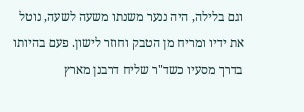וגם בלילה, היה ננער משנתו משעה לשעה, נוטל את ידיו ומריח מן הטבק וחוזר לישון. פעם בהיותו בדרך מסעיו כשד"ר שליח דרבנן מארץ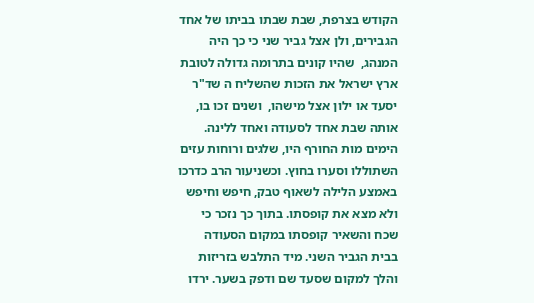הקודש בצרפת, שבת שבתו בביתו של אחד הגבירים, ולן אצל גביר שני כי כך היה המנהג,  שהיו קונים בתרומה גדולה לטובת ארץ ישראל את הזכות שהשליח ה שד"ר יסעד או ילון אצל מישהו,  ושנים זכו בו, אותה שבת אחד לסעודה ואחד ללינה. הימים מות החורף היו, שלגים ורוחות עזים השתוללו וסערו בחוץ. וכשניעור הרב כדרכו באמצע הלילה לשאוף טבק, חיפש וחיפש ולא מצא את קופסתו. בתוך כך נזכר כי שכח והשאיר קופסתו במקום הסעודה בבית הגביר השני. מיד התלבש בזריזות והלך למקום שסעד שם ודפק בשער. ירדו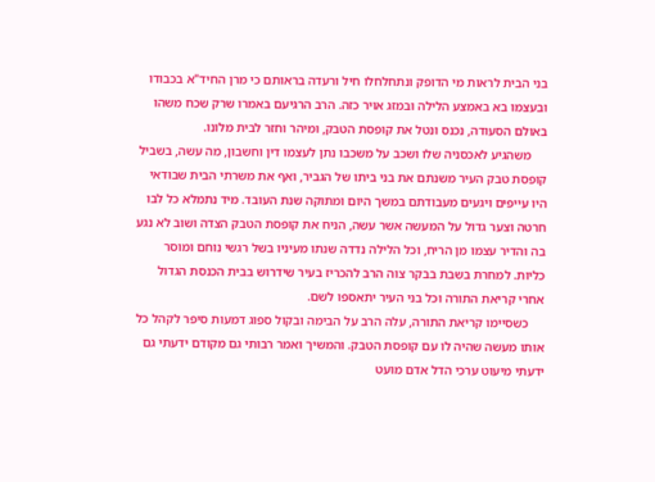בני הבית לראות מי הדופק ונתחלחלו חיל ורעדה בראותם כי מרן החיד"א בכבודו ובעצמו בא באמצע הלילה ובמזג אויר כזה. הרב הרגיעם באמרו שרק שכח משהו באולם הסעודה, נכנס ונטל את קופסת הטבק, ומיהר וחזר לבית מלונו.
     משהגיע לאכסניה שלו ושכב על משכבו נתן לעצמו דין וחשבון, מה עשה, בשביל קופסת טבק העיר משנתם את בני ביתו של הגביר, ואף את משרתי הבית שבודאי היו עייפים ויגעים מעבודתם במשך היום ומתוקה שנת העובד. מיד נתמלא כל לבו חרטה וצער גדול על המעשה אשר עשה, הניח את קופסת הטבק הצדה ושוב לא נגע בה והדיר עצמו מן הריח, וכל הלילה נדדה שנתו מעיניו בשל רגשי נוחם ומוסר כליות. למחרת בשבת בבקר צוה הרב להכריז בעיר שידרוש בבית הכנסת הגדול אחרי קריאת התורה וכל בני העיר יתאספו לשם.
     כשסיימו קריאת התורה, עלה הרב על הבימה ובקול ספוג דמעות סיפר לקהל כל אותו מעשה שהיה לו עם קופסת הטבק. והמשיך ואמר רבותי גם מקודם ידעתי גם ידעתי מיעוט ערכי הדל אדם מועט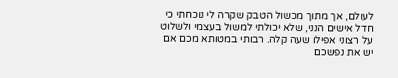לעולם, אך מתוך מכשול הטבק שקרה לי נוכחתי כי חדל אישים הנני, שלא יכולתי למשול בעצמי ולשלוט על רצוני אפילו שעה קלה. רבותי במטותא מכם אם יש את נפשכם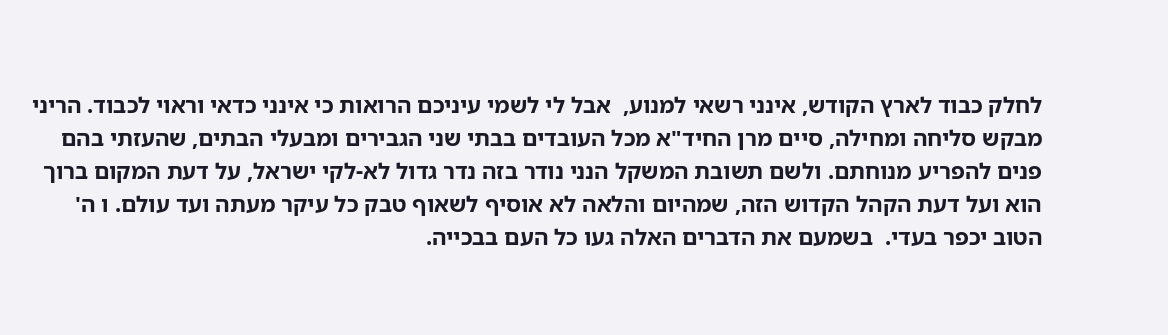לחלק כבוד לארץ הקודש, אינני רשאי למנוע,  אבל לי לשמי עיניכם הרואות כי אינני כדאי וראוי לכבוד. הריני מבקש סליחה ומחילה, סיים מרן החיד"א מכל העובדים בבתי שני הגבירים ומבעלי הבתים, שהעזתי בהם פנים להפריע מנוחתם. ולשם תשובת המשקל הנני נודר בזה נדר גדול לא-לקי ישראל, על דעת המקום ברוך הוא ועל דעת הקהל הקדוש הזה, שמהיום והלאה לא אוסיף לשאוף טבק כל עיקר מעתה ועד עולם. ו ה' הטוב יכפר בעדי.  בשמעם את הדברים האלה געו כל העם בבכייה.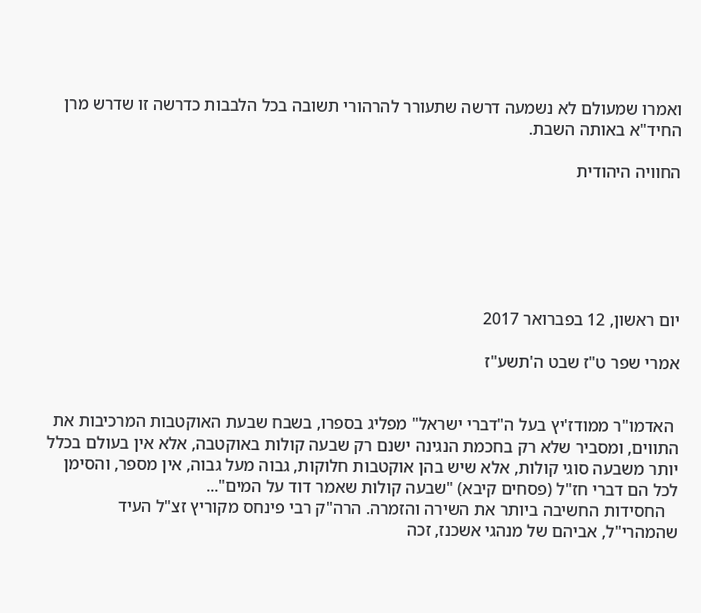ואמרו שמעולם לא נשמעה דרשה שתעורר להרהורי תשובה בכל הלבבות כדרשה זו שדרש מרן החיד"א באותה השבת.

החוויה היהודית






יום ראשון, 12 בפברואר 2017

אמרי שפר ט"ז שבט ה'תשע"ז


 האדמו"ר ממודז'יץ בעל ה"דברי ישראל" מפליג בספרו, בשבח שבעת האוקטבות המרכיבות את התווים, ומסביר שלא רק בחכמת הנגינה ישנם רק שבעה קולות באוקטבה, אלא אין בעולם בכלל יותר משבעה סוגי קולות, אלא שיש בהן אוקטבות חלוקות, גבוה מעל גבוה, אין מספר, והסימן לכל הם דברי חז"ל (פסחים קיבא) "שבעה קולות שאמר דוד על המים"...
   החסידות החשיבה ביותר את השירה והזמרה. הרה"ק רבי פינחס מקוריץ זצ"ל העיד שהמהרי"ל, אביהם של מנהגי אשכנז, זכה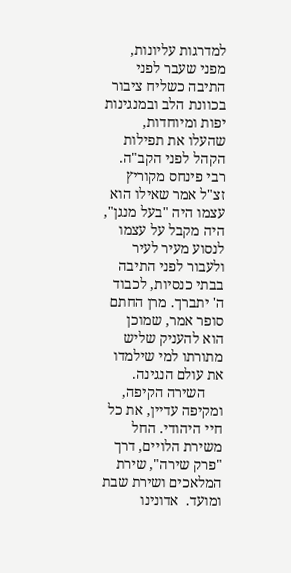למדרגות עליונות, מפני שעבר לפני התיבה כשליח ציבור בכוונת הלב ובמנגינות יפות ומיוחדות, שהעלו את תפילות הקהל לפני הקב"ה. רבי פינחס מקוריץ זצ"ל אמר שאילו הוא עצמו היה "בעל מנגן", היה מקבל על עצמו לנסוע מעיר לעיר ולעבור לפני התיבה בבתי כנסיות, לכבוד ה' יתברך. מרן החתם סופר אמר, שמוכן הוא להעניק שליש מתורתו למי שילמדו את עולם הנגינה.
     השירה הקיפה, ומקיפה עדיין, את כל חיי היהודי. החל משירת הלויים, דרך "פרק שירה", שירת המלאכים ושירת שבת ומועד.  אדונינו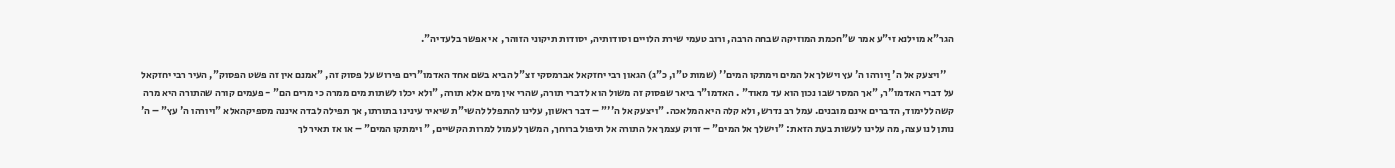הגר"א מוילנא זי"ע אמר ש"חכמת המוזיקה שבחה הרבה, ורוב טעמי שירת הלויים וסודותיה, יסודות תיקוני הזוהר,  אי אפשר בלעדיה".

    ''ויצעק אל ה' וַיורהו ה' עץ וישלך אל המים וימתקו המים'' (שמות ט"ו, כ"ג) הגאון רבי יחזקאל אברמסקי זצ"ל הביא בשם אחד האדמו"רים פירוש על פסוק זה, "אמנם אין זה פשט הפסוק", העיר רבי יחזקאל על דברי האדמו"ר, "אך המסר שבו נכון הוא עד מאוד" . האדמו"ר ביאר שפסוק זה משול הוא לדברי תורה, שהרי אין מים אלא תורה, "ולא יכלו לשתות מים ממרה כי מרים הם" - פעמים קורה שהתורה היא מרה קשה ללימוד, הדברים אינם מובנים. עמל רב נדרש, ולא קלה היא המלאכה. "ויצעק אל ה''" – דבר ראשון, עלינו להתפלל להשי"ת שיאיר עינינו בתורתו, אך תפילה לבדה איננה מספיקהאלא "ויורהו ה' עץ" – ה' נותן לנו עצה, מה עלינו לעשות בעת הזאת: "וישלך אל המים" – זרוק עצמך אל התורה אל תיפול ברוחך, המשך לעמול למרות הקשיים, " וימתקו המים" – או אז תאיר לך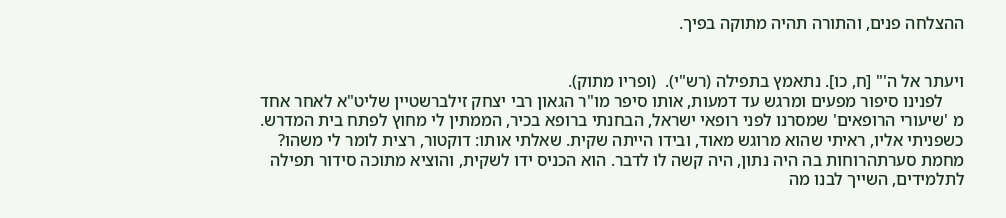ההצלחה פנים, והתורה תהיה מתוקה בפיך.


ויעתר אל ה'" [ח, כו]. נתאמץ בתפילה (רש"י).  (ופריו מתוק).
     לפנינו סיפור מפעים ומרגש עד דמעות, אותו סיפר מו"ר הגאון רבי יצחק זילברשטיין שליט"א לאחר אחד מ 'שיעורי הרופאים' שמסרנו לפני רופאי ישראל, הבחנתי ברופא בכיר, הממתין לי מחוץ לפתח בית המדרש. כשפניתי אליו, ראיתי שהוא מרוגש מאוד, ובידו הייתה שקית. שאלתי אותו: דוקטור, רצית לומר לי משהו? מחמת סערתהרוחות בה היה נתון, היה קשה לו לדבר. הוא הכניס ידו לשקית, והוציא מתוכה סידור תפילה לתלמידים, השייך לבנו מה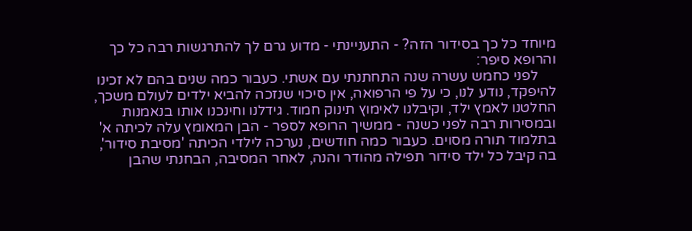מיוחד כל כך בסידור הזה? - התעניינתי - מדוע גרם לך להתרגשות רבה כל כך והרופא סיפר:
     לפני כחמש עשרה שנה התחתנתי עם אשתי. כעבור כמה שנים בהם לא זכינו להיפקד, נודע לנו, כי על פי הרפואה, אין סיכוי שנזכה להביא ילדים לעולם משכך, החלטנו לאמץ ילד, וקיבלנו לאימוץ תינוק חמוד. גידלנו וחינכנו אותו בנאמנות ובמסירות רבה לפני כשנה - ממשיך הרופא לספר - הבן המאומץ עלה לכיתה א' בתלמוד תורה מסוים. כעבור כמה חודשים, נערכה לילדי הכיתה 'מסיבת סידור', בה קיבל כל ילד סידור תפילה מהודר והנה, לאחר המסיבה, הבחנתי שהבן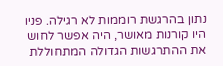נתון בהרגשת רוממות לא רגילה. פניו היו קורנות מאושר, היה אפשר לחוש את ההתרגשות הגדולה המתחוללת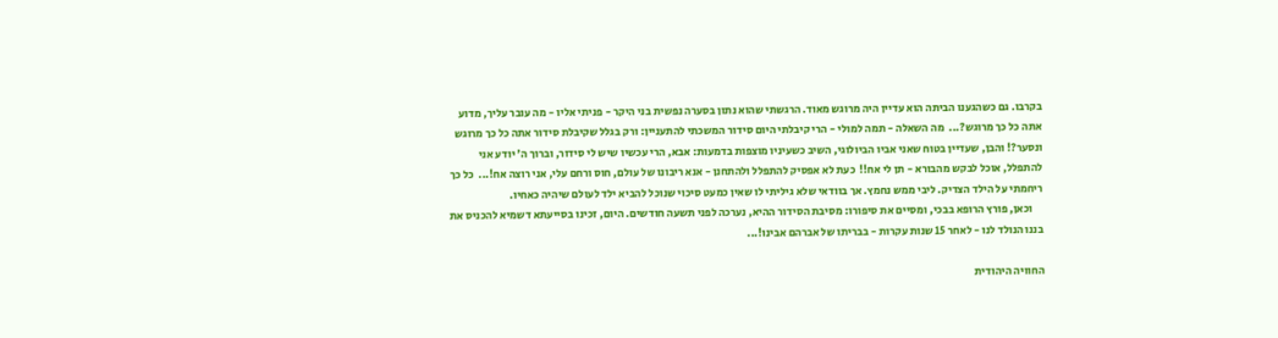בקרבו. גם כשהגענו הביתה הוא עדיין היה מרוגש מאוד. הרגשתי שהוא נתון בסערה נפשית בני היקר - פניתי אליו - מה עובר עליך, מדוע אתה כל כך מרוגש?...  מה השאלה - תמה למולי - הרי קיבלתי היום סידור המשכתי להתעניין: ורק בגלל שקיבלת סידור אתה כל כך מרוגש ונסער?! והבן, שעדיין בטוח שאני אביו הביולוגי, השיב כשעיניו מוצפות בדמעות: אבא, הרי עכשיו שיש לי סידור, וברוך ה' יודע אני להתפלל, אוכל לבקש מהבורא - תן לי אח!!  כעת לא אפסיק להתפלל ולהתחנן - אנא ריבונו של עולם, חוס ורחם עלי, אני רוצה אח!...  כל כך ריחמתי על הילד הצדיק. ליבי ממש נחמץ. אך בוודאי שלא גיליתי לו שאין כמעט סיכוי שנוכל להביא ילד לעולם שיהיה כאחיו.
     וכאן, פורץ הרופא בבכי, ומסיים את סיפורו: מסיבת הסידור ההיא, נערכה לפני תשעה חודשים. היום, זכינו בסייעתא דשמיא להכניס את בננו הנולד לנו - לאחר 15 שנות עקרות - בבריתו של אברהם אבינו!...

החוויה היהודית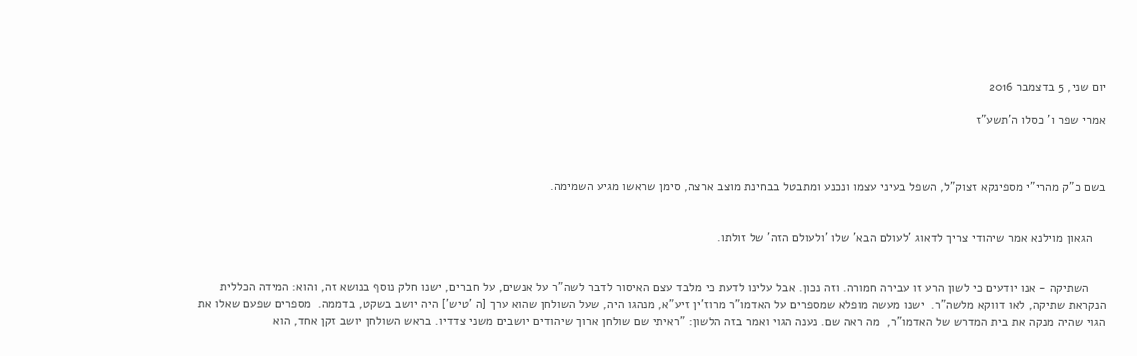יום שני, 5 בדצמבר 2016

אמרי שפר ו' כסלו ה'תשע"ז



בשם כ"ק מהרי"י מספינקא זצוק"ל, השפל בעיני עצמו ונכנע ומתבטל בבחינת מוצב ארצה, סימן שראשו מגיע השמימה.


    הגאון מוילנא אמר שיהודי צריך לדאוג 'לעולם הבא' שלו 'ולעולם הזה' של זולתו.


     השתיקה - אנו יודעים כי לשון הרע זו עבירה חמורה. וזה נכון. אבל עלינו לדעת כי מלבד עצם האיסור לדבר לשה"ר על אנשים, על חברים, ישנו חלק נוסף בנושא זה, והוא: המידה הכללית הנקראת שתיקה, לאו דווקא מלשה"ר.  ישנו מעשה מופלא שמספרים על האדמו"ר מרוז'ין זיע"א, מנהגו היה, שעל השולחן שהוא ערך [ה 'טיש'] היה יושב בשקט, בדממה.  מספרים שפעם שאלו את הגוי שהיה מנקה את בית המדרש של האדמו"ר,  מה ראה שם. נענה הגוי ואמר בזה הלשון: "ראיתי שם שולחן ארוך שיהודים יושבים משני צדדיו. בראש השולחן יושב זקן אחד, הוא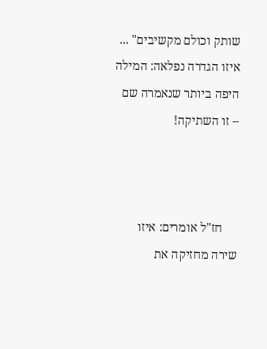שותק וכולם מקשיבים" ... איזו הגדרה נפלאה: המילה היפה ביותר שנאמרה שם – זו השתיקה!



     חז"ל אומרים: איזו שירה מחזיקה את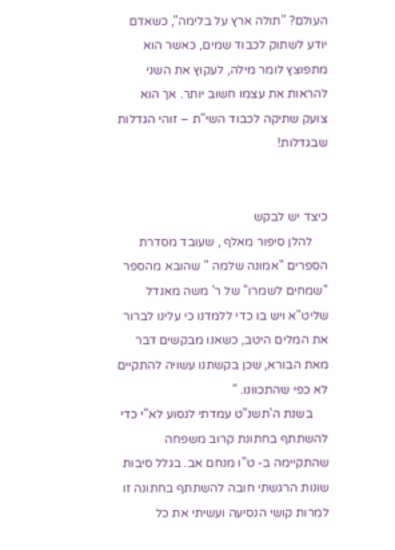העולם? "תולה ארץ על בלימה", כשאדם יודע לשתוק לכבוד שמים, כאשר הוא מתפוצץ לומר מילה, לעקוץ את השני להראות את עצמו חשוב יותר. אך הוא צועק שתיקה לכבוד השי"ת – זוהי הגדלות שבגדלות!


כיצד יש לבקש
     להלן סיפור מאלף , שעובד מסדרת הספרים "אמונה שלמה " שהובא מהספר "שמחים לשמרו" של ר' משה מאנדל שליט"א ויש בו כדי ללמדנו כי עלינו לברור את המלים היטב, כשאנו מבקשים דבר מאת הבורא, שכן בקשתנו עשויה להתקיים לא כפי שהתכוונו. "
     בשנת ה'תשנ"ט עמדתי לנסוע לא"י כדי להשתתף בחתונת קרוב משפחה שהתקיימה ב- ט"ו מנחם אב. בגלל סיבות שונות הרגשתי חובה להשתתף בחתונה זו למרות קושי הנסיעה ועשיתי את כל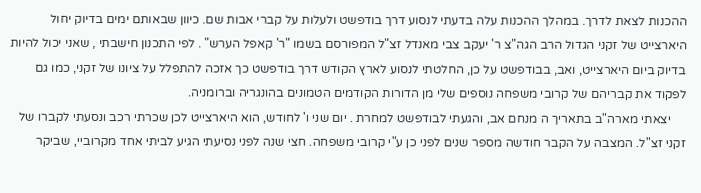ההכנות לצאת לדרך. במהלך ההכנות עלה בדעתי לנסוע דרך בודפשט ולעלות על קברי אבות שם. כיוון שבאותם ימים בדיוק יחול היארצייט של זקני הגדול הרב הגה"צ ר' יעקב צבי מאנדל זצ"ל המפורסם בשמו "ר' קאפל הערש" . לפי התכנון חישבתי , שאני יכול להיות בדיוק ביום היארצייט, ואב, בבודפשט על כן, החלטתי לנסוע לארץ הקודש דרך בודפשט כך אזכה להתפלל על ציונו של זקני, כמו גם לפקוד את קבריהם של קרובי משפחה נוספים שלי מן הדורות הקודמים הטמונים בהונגריה וברומניה.
     יצאתי מארה"ב בתאריך ה מנחם אב, והגעתי לבודפשט למחרת . יום שני ו' לחודש, הוא היארצייט לכן שכרתי רכב ונסעתי לקברו של זקני זצ"ל. המצבה על הקבר חודשה מספר שנים לפני כן ע"י קרובי משפחה. חצי שנה לפני נסיעתי הגיע לביתי אחד מקרוביי, שביקר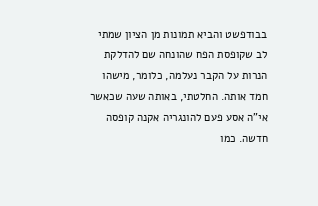בבודפשט והביא תמונות מן הציון שמתי לב שקופסת הפח שהונחה שם להדלקת הנרות על הקבר נעלמה, כלומר, מישהו חמד אותה. החלטתי, באותה שעה שכאשר אי"ה אסע פעם להונגריה אקנה קופסה חדשה. כמו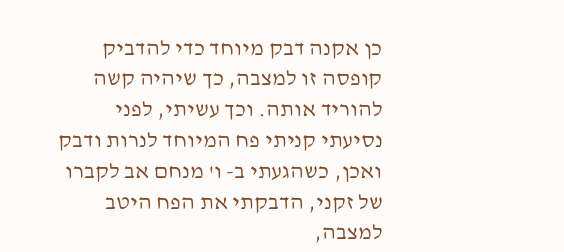כן אקנה דבק מיוחד כדי להדביק קופסה זו למצבה, כך שיהיה קשה להוריד אותה. וכך עשיתי, לפני נסיעתי קניתי פח המיוחד לנרות ודבק ואכן, כשהגעתי ב- ו' מנחם אב לקברו של זקני, הדבקתי את הפח היטב למצבה,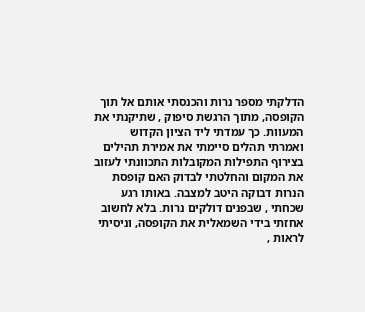הדלקתי מספר נרות והכנסתי אותם אל תוך הקופסה, מתוך הרגשת סיפוק , שתיקנתי את המעוות. כך עמדתי ליד הציון הקדוש ואמרתי תהלים סיימתי את אמירת תהילים בצירוף התפילות המקובלות התכוונתי לעזוב את המקום והחלטתי לבדוק האם קופסת הנרות דבוקה היטב למצבה. באותו רגע שכחתי , שבפנים דולקים נרות. בלא לחשוב אחזתי בידי השמאלית את הקופסה, וניסיתי לראות ,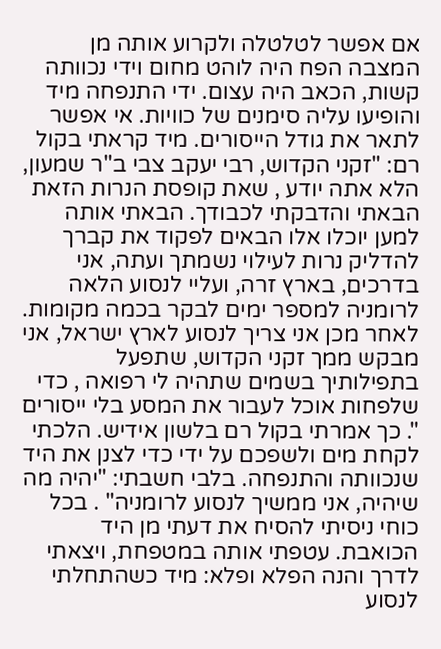אם אפשר לטלטלה ולקרוע אותה מן המצבה הפח היה לוהט מחום וידי נכוותה קשות, הכאב היה עצום. ידי התנפחה מיד והופיעו עליה סימנים של כוויות. אי אפשר לתאר את גודל הייסורים. מיד קראתי בקול רם: "זקני הקדוש, רבי יעקב צבי ב"ר שמעון, הלא אתה יודע , שאת קופסת הנרות הזאת הבאתי והדבקתי לכבודך. הבאתי אותה למען יוכלו אלו הבאים לפקוד את קברך להדליק נרות לעילוי נשמתך ועתה, אני בדרכים, בארץ זרה, ועליי לנסוע הלאה לרומניה למספר ימים לבקר בכמה מקומות. לאחר מכן אני צריך לנסוע לארץ ישראל, אני מבקש ממך זקני הקדוש, שתפעל בתפילותיך בשמים שתהיה לי רפואה , כדי שלפחות אוכל לעבור את המסע בלי ייסורים ". כך אמרתי בקול רם בלשון אידיש. הלכתי לקחת מים ולשפכם על ידי כדי לצנן את היד שנכוותה והתנפחה. בלבי חשבתי: "יהיה מה שיהיה, אני ממשיך לנסוע לרומניה" . בכל כוחי ניסיתי להסיח את דעתי מן היד הכואבת. עטפתי אותה במטפחת, ויצאתי לדרך והנה הפלא ופלא: מיד כשהתחלתי לנסוע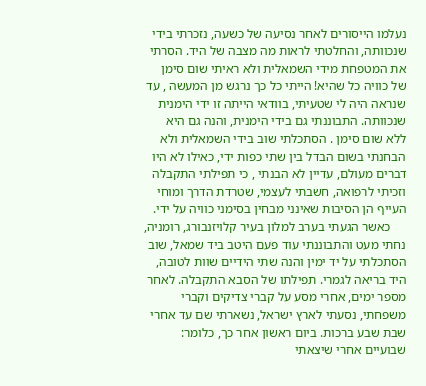נעלמו הייסורים לאחר נסיעה של כשעה, נזכרתי בידי שנכוותה, והחלטתי לראות מה מצבה של היד. הסרתי את המטפחת מידי השמאלית ולא ראיתי שום סימן של כוויה כל שהיא! הייתי כל כך נרגש מן המעשה , עד שנראה היה לי שטעיתי, בוודאי הייתה זו ידי הימנית שנכוותה. התבוננתי גם בידי הימנית, והנה גם היא ללא שום סימן . הסתכלתי שוב בידי השמאלית ולא הבחנתי בשום הבדל בין שתי כפות ידי, כאילו לא היו דברים מעולם, עדיין לא הבנתי , כי תפילתי התקבלה וזכיתי לרפואה, חשבתי לעצמי, שטרדת הדרך ומוחי העייף הן הסיבות שאינני מבחין בסימני כוויה על ידי.
     כאשר הגעתי בערב למלון בעיר קלויזנבורג, רומניה, נחתי מעט והתבוננתי עוד פעם היטב ביד שמאל, שוב הסתכלתי על יד ימין והנה שתי הידיים שוות לטובה, היד בריאה לגמרי. תפילתו של הסבא התקבלה. לאחר מספר ימים, אחרי מסע על קברי צדיקים וקברי משפחתי, נסעתי לארץ ישראל, נשארתי שם עד אחרי שבת שבע ברכות. ביום ראשון אחר כך, כלומר: שבועיים אחרי שיצאתי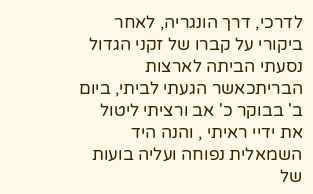לדרכי, דרך הונגריה, לאחר ביקורי על קברו של זקני הגדול נסעתי הביתה לארצות הבריתכאשר הגעתי לביתי, ביום ב' בבוקר כ' אב ורציתי ליטול את ידיי ראיתי , והנה היד השמאלית נפוחה ועליה בועות של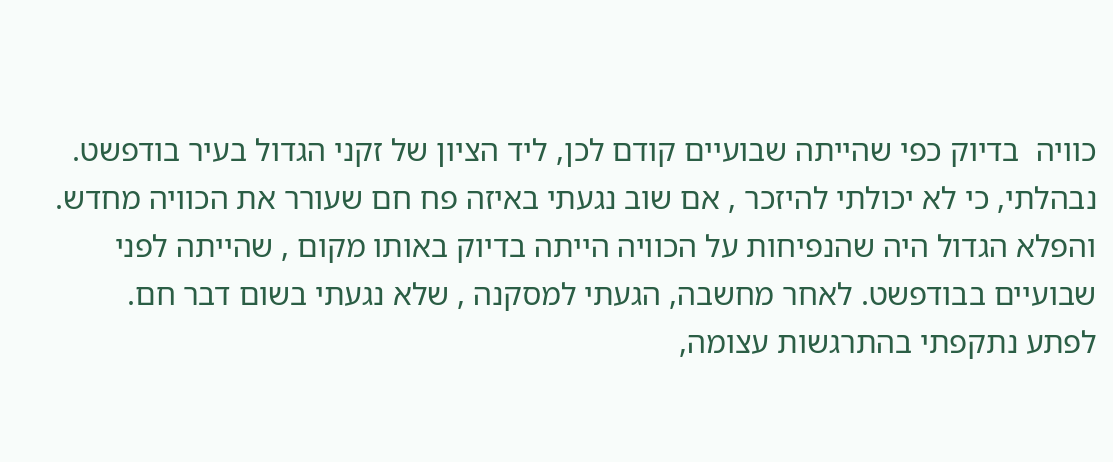כוויה  בדיוק כפי שהייתה שבועיים קודם לכן, ליד הציון של זקני הגדול בעיר בודפשט. נבהלתי, כי לא יכולתי להיזכר , אם שוב נגעתי באיזה פח חם שעורר את הכוויה מחדש. והפלא הגדול היה שהנפיחות על הכוויה הייתה בדיוק באותו מקום , שהייתה לפני שבועיים בבודפשט. לאחר מחשבה, הגעתי למסקנה , שלא נגעתי בשום דבר חם. לפתע נתקפתי בהתרגשות עצומה,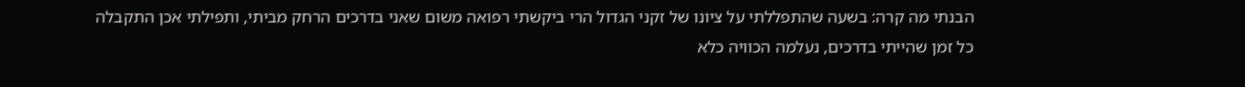הבנתי מה קרה: בשעה שהתפללתי על ציונו של זקני הגדול הרי ביקשתי רפואה משום שאני בדרכים הרחק מביתי, ותפילתי אכן התקבלה כל זמן שהייתי בדרכים, נעלמה הכוויה כלא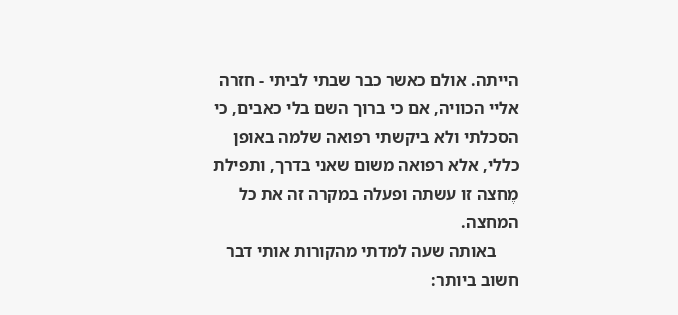הייתה. אולם כאשר כבר שבתי לביתי - חזרה אליי הכוויה, אם כי ברוך השם בלי כאבים, כי הסכלתי ולא ביקשתי רפואה שלמה באופן כללי, אלא רפואה משום שאני בדרך, ותפילת מֶחצה זו עשתה ופעלה במקרה זה את כל המחצה.
     באותה שעה למדתי מהקורות אותי דבר חשוב ביותר: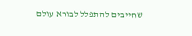שחייבים להתפלל לבורא עולם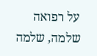על רפואה שלמה, שלמה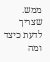ממש. שצריך לדעת כיצד ומה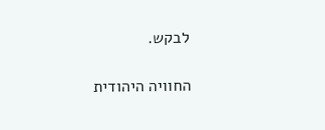לבקש.

החוויה היהודית